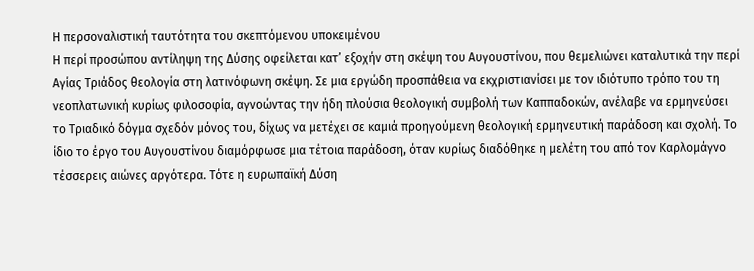Η περσοναλιστική ταυτότητα του σκεπτόμενου υποκειμένου
Η περί προσώπου αντίληψη της Δύσης οφείλεται κατ’ εξοχήν στη σκέψη του Αυγουστίνου, που θεμελιώνει καταλυτικά την περί Αγίας Τριάδος θεολογία στη λατινόφωνη σκέψη. Σε μια εργώδη προσπάθεια να εκχριστιανίσει με τον ιδιότυπο τρόπο του τη νεοπλατωνική κυρίως φιλοσοφία, αγνοώντας την ήδη πλούσια θεολογική συμβολή των Καππαδοκών, ανέλαβε να ερμηνεύσει το Τριαδικό δόγμα σχεδόν μόνος του, δίχως να μετέχει σε καμιά προηγούμενη θεολογική ερμηνευτική παράδοση και σχολή. Το ίδιο το έργο του Αυγουστίνου διαμόρφωσε μια τέτοια παράδοση, όταν κυρίως διαδόθηκε η μελέτη του από τον Καρλομάγνο τέσσερεις αιώνες αργότερα. Τότε η ευρωπαϊκή Δύση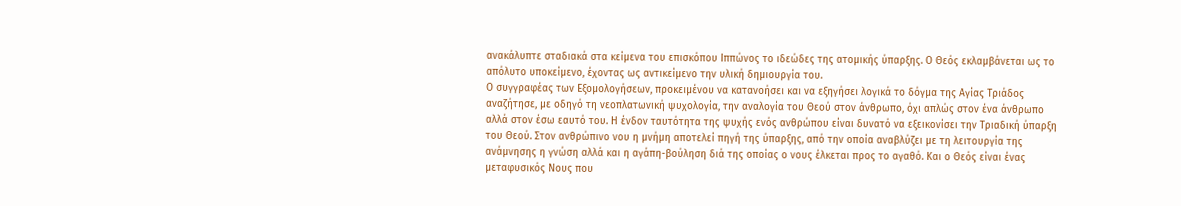ανακάλυπτε σταδιακά στα κείμενα του επισκόπου Ιππώνος το ιδεώδες της ατομικής ύπαρξης. Ο Θεός εκλαμβάνεται ως το απόλυτο υποκείμενο, έχοντας ως αντικείμενο την υλική δημιουργία του.
Ο συγγραφέας των Εξομολογήσεων, προκειμένου να κατανοήσει και να εξηγήσει λογικά το δόγμα της Αγίας Τριάδος αναζήτησε, με οδηγό τη νεοπλατωνική ψυχολογία, την αναλογία του Θεού στον άνθρωπο, όχι απλώς στον ένα άνθρωπο αλλά στον έσω εαυτό του. Η ένδον ταυτότητα της ψυχής ενός ανθρώπου είναι δυνατό να εξεικονίσει την Τριαδική ύπαρξη του Θεού. Στον ανθρώπινο νου η μνήμη αποτελεί πηγή της ύπαρξης, από την οποία αναβλύζει με τη λειτουργία της ανάμνησης η γνώση αλλά και η αγάπη-βούληση διά της οποίας ο νους έλκεται προς το αγαθό. Και ο Θεός είναι ένας μεταφυσικός Νους που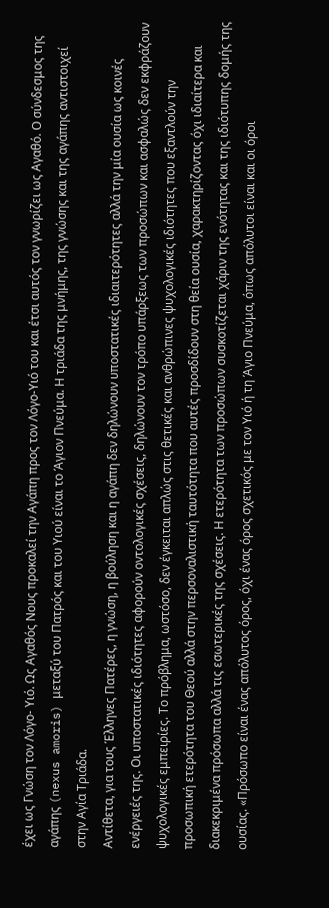έχει ως Γνώση τον Λόγο- Υιό. Ως Αγαθός Νους προκαλεί την Αγάπη προς τον Λόγο-Υιό του και έτσι αυτός τον γνωρίζει ως Αγαθό. Ο σύνδεσμος της αγάπης (nexus amoris) μεταξύ του Πατρός και του Υιού είναι το Άγιον Πνεύμα. Η τριάδα της μνήμης, της γνώσης και της αγάπης αντιστοιχεί στην Αγία Τριάδα.
Αντίθετα, για τους Έλληνες Πατέρες, η γνώση, η βούληση και η αγάπη δεν δηλώνουν υποστατικές ιδιαιτερότητες αλλά την μία ουσία ως κοινές ενέργειές της. Οι υποστατικές ιδιότητες αφορούν οντολογικές σχέσεις, δηλώνουν τον τρόπο υπάρξεως των προσώπων και ασφαλώς δεν εκφράζουν ψυχολογικές εμπειρίες. Το πρόβλημα, ωστόσο, δεν έγκειται απλώς στις θετικές και ανθρώπινες ψυχολογικές ιδιότητες που εξαντλούν την προσωπική ετερότητα του Θεού αλλά στην περσοναλιστική ταυτότητα που αυτές προσδίδουν στη θεία ουσία, χαρακτηρίζοντας όχι ιδιαίτερα και διακεκριμένα πρόσωπα αλλά τις εσωτερικές της σχέσεις. Η ετερότητα των προσώπων συσκοτίζεται χάριν της ενότητας και της ιδιότυπης δομής της ουσίας. «Πρόσωπο είναι ένας απόλυτος όρος, όχι ένας όρος σχετικός με τον Υιό ή τη Άγιο Πνεύμα, όπως απόλυτοι είναι και οι όροι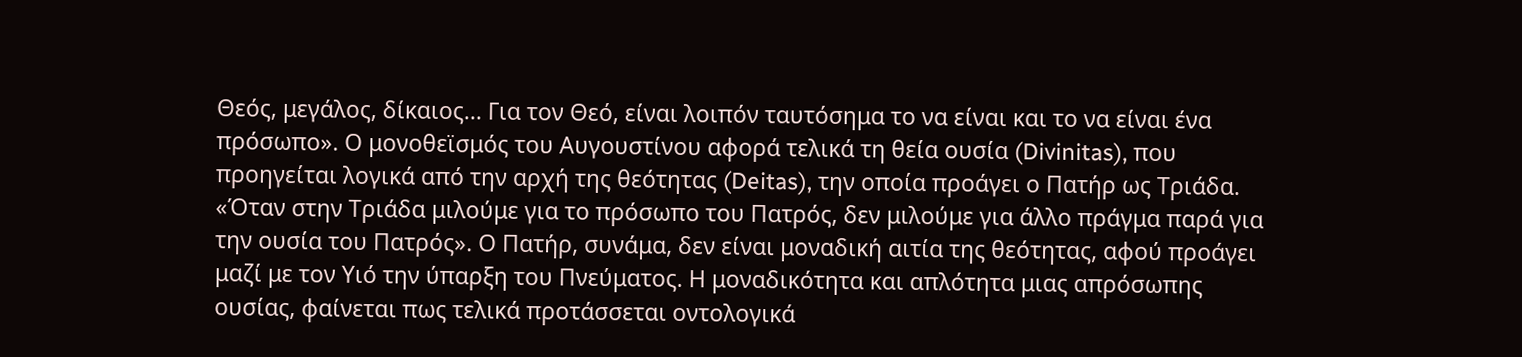Θεός, μεγάλος, δίκαιος… Για τον Θεό, είναι λοιπόν ταυτόσημα το να είναι και το να είναι ένα πρόσωπο». Ο μονοθεϊσμός του Αυγουστίνου αφορά τελικά τη θεία ουσία (Divinitas), που προηγείται λογικά από την αρχή της θεότητας (Deitas), την οποία προάγει ο Πατήρ ως Τριάδα. «Όταν στην Τριάδα μιλούμε για το πρόσωπο του Πατρός, δεν μιλούμε για άλλο πράγμα παρά για την ουσία του Πατρός». Ο Πατήρ, συνάμα, δεν είναι μοναδική αιτία της θεότητας, αφού προάγει μαζί με τον Υιό την ύπαρξη του Πνεύματος. Η μοναδικότητα και απλότητα μιας απρόσωπης ουσίας, φαίνεται πως τελικά προτάσσεται οντολογικά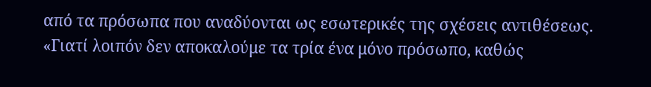από τα πρόσωπα που αναδύονται ως εσωτερικές της σχέσεις αντιθέσεως. «Γιατί λοιπόν δεν αποκαλούμε τα τρία ένα μόνο πρόσωπο, καθώς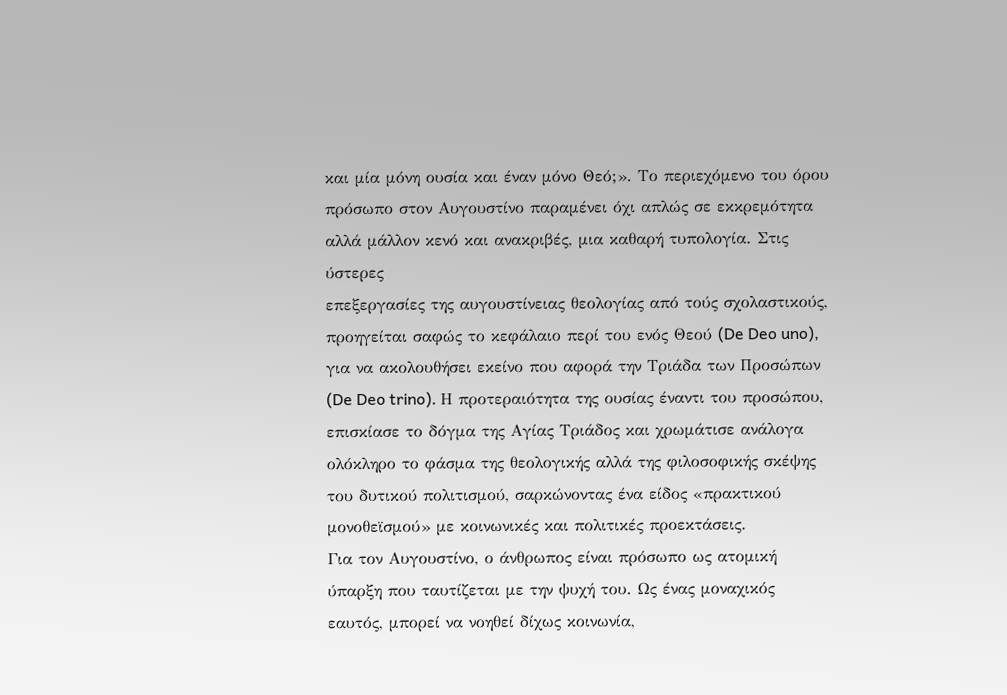και μία μόνη ουσία και έναν μόνο Θεό;». Το περιεχόμενο του όρου πρόσωπο στον Αυγουστίνο παραμένει όχι απλώς σε εκκρεμότητα αλλά μάλλον κενό και ανακριβές, μια καθαρή τυπολογία. Στις ύστερες
επεξεργασίες της αυγουστίνειας θεολογίας από τούς σχολαστικούς, προηγείται σαφώς το κεφάλαιο περί του ενός Θεού (De Deo uno), για να ακολουθήσει εκείνο που αφορά την Τριάδα των Προσώπων (De Deo trino). Η προτεραιότητα της ουσίας έναντι του προσώπου, επισκίασε το δόγμα της Αγίας Τριάδος και χρωμάτισε ανάλογα ολόκληρο το φάσμα της θεολογικής αλλά της φιλοσοφικής σκέψης του δυτικού πολιτισμού, σαρκώνοντας ένα είδος «πρακτικού μονοθεϊσμού» με κοινωνικές και πολιτικές προεκτάσεις.
Για τον Αυγουστίνο, ο άνθρωπος είναι πρόσωπο ως ατομική ύπαρξη που ταυτίζεται με την ψυχή του. Ως ένας μοναχικός εαυτός, μπορεί να νοηθεί δίχως κοινωνία,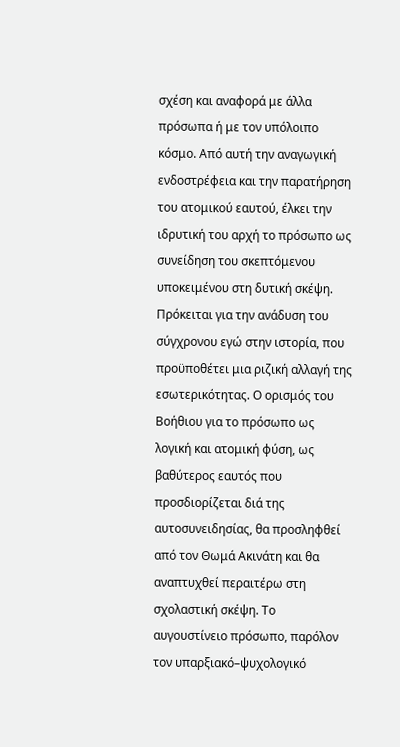σχέση και αναφορά με άλλα πρόσωπα ή με τον υπόλοιπο κόσμο. Από αυτή την αναγωγική ενδοστρέφεια και την παρατήρηση του ατομικού εαυτού, έλκει την ιδρυτική του αρχή το πρόσωπο ως συνείδηση του σκεπτόμενου υποκειμένου στη δυτική σκέψη. Πρόκειται για την ανάδυση του σύγχρονου εγώ στην ιστορία, που προϋποθέτει μια ριζική αλλαγή της εσωτερικότητας. Ο ορισμός του Βοήθιου για το πρόσωπο ως λογική και ατομική φύση, ως βαθύτερος εαυτός που προσδιορίζεται διά της αυτοσυνειδησίας, θα προσληφθεί από τον Θωμά Ακινάτη και θα αναπτυχθεί περαιτέρω στη σχολαστική σκέψη. Το αυγουστίνειο πρόσωπο, παρόλον τον υπαρξιακό–ψυχολογικό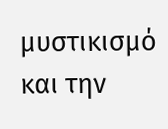μυστικισμό και την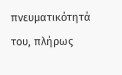πνευματικότητά του, πλήρως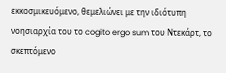εκκοσμικευόμενο, θεμελιώνει με την ιδιότυπη νοησιαρχία του το cogito ergo sum του Ντεκάρτ, το σκεπτόμενο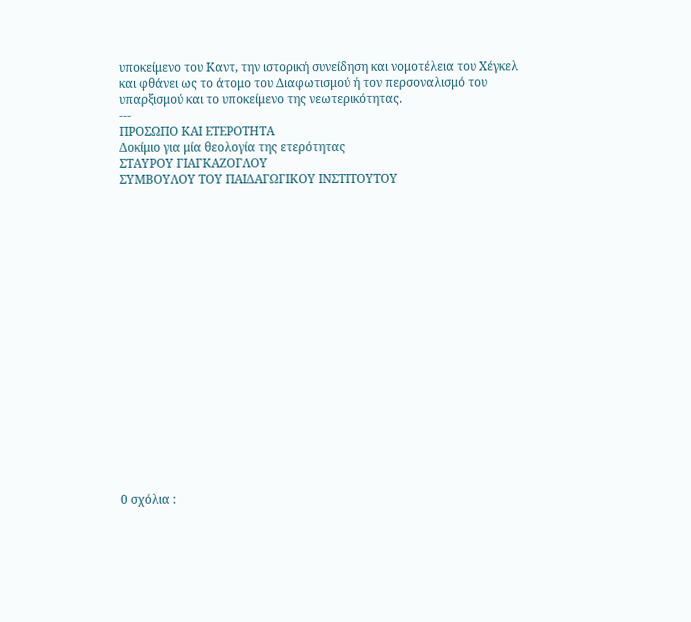υποκείμενο του Καντ, την ιστορική συνείδηση και νομοτέλεια του Χέγκελ και φθάνει ως το άτομο του Διαφωτισμού ή τον περσοναλισμό του υπαρξισμού και το υποκείμενο της νεωτερικότητας.
---
ΠΡΟΣΩΠΟ ΚΑΙ ΕΤΕΡΟΤΗΤΑ
Δοκίμιο για μία θεολογία της ετερότητας
ΣΤΑΥΡΟΥ ΓΙΑΓΚΑΖΟΓΛΟΥ
ΣΥΜΒΟΥΛΟΥ ΤΟΥ ΠΑΙΔΑΓΩΓΙΚΟΥ ΙΝΣΤΙΤΟΥΤΟΥ



















0 σχόλια :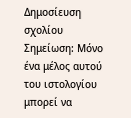Δημοσίευση σχολίου
Σημείωση: Μόνο ένα μέλος αυτού του ιστολογίου μπορεί να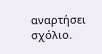αναρτήσει σχόλιο.